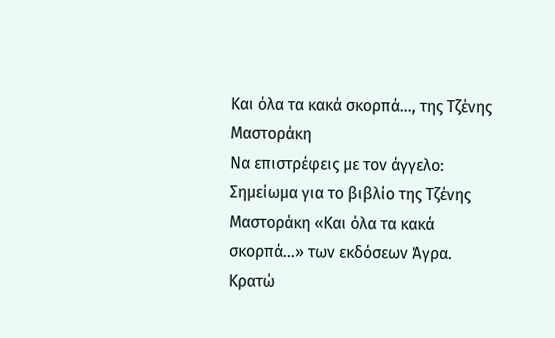Και όλα τα κακά σκορπά…, της Τζένης Μαστοράκη
Να επιστρέφεις με τον άγγελο: Σημείωμα για το βιβλίο της Τζένης Μαστοράκη «Και όλα τα κακά σκορπά…» των εκδόσεων Άγρα.
Κρατώ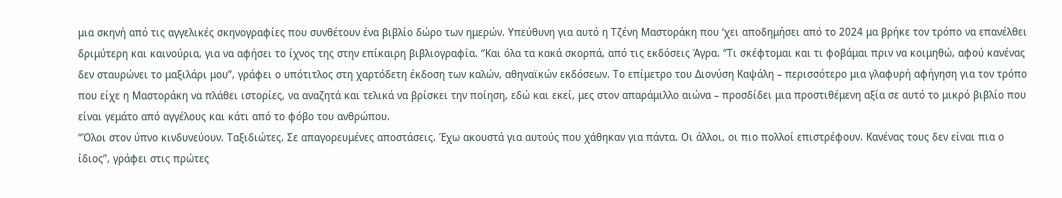μια σκηνή από τις αγγελικές σκηνογραφίες που συνθέτουν ένα βιβλίο δώρο των ημερών. Υπεύθυνη για αυτό η Τζένη Μαστοράκη που ‘χει αποδημήσει από το 2024 μα βρήκε τον τρόπο να επανέλθει δριμύτερη και καινούρια, για να αφήσει το ίχνος της στην επίκαιρη βιβλιογραφία. “Και όλα τα κακά σκορπά, από τις εκδόσεις Άγρα. “Τι σκέφτομαι και τι φοβάμαι πριν να κοιμηθώ, αφού κανένας δεν σταυρώνει το μαξιλάρι μου”, γράφει ο υπότιτλος στη χαρτόδετη έκδοση των καλών, αθηναϊκών εκδόσεων. Το επίμετρο του Διονύση Καψάλη – περισσότερο μια γλαφυρή αφήγηση για τον τρόπο που είχε η Μαστοράκη να πλάθει ιστορίες, να αναζητά και τελικά να βρίσκει την ποίηση, εδώ και εκεί, μες στον απαράμιλλο αιώνα – προσδίδει μια προστιθέμενη αξία σε αυτό το μικρό βιβλίο που είναι γεμάτο από αγγέλους και κάτι από το φόβο του ανθρώπου.
“Όλοι στον ύπνο κινδυνεύουν. Ταξιδιώτες. Σε απαγορευμένες αποστάσεις. Έχω ακουστά για αυτούς που χάθηκαν για πάντα. Οι άλλοι, οι πιο πολλοί επιστρέφουν. Κανένας τους δεν είναι πια ο ίδιος”, γράφει στις πρώτες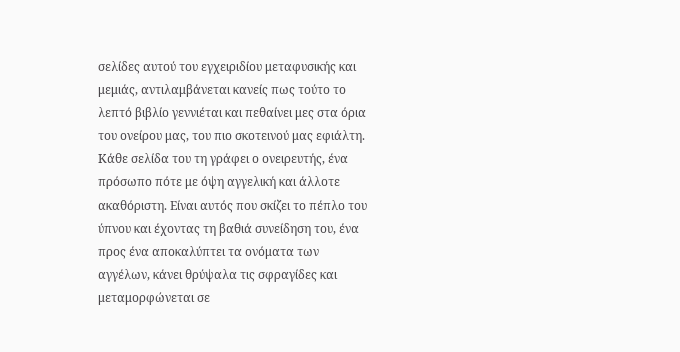σελίδες αυτού του εγχειριδίου μεταφυσικής και μεμιάς, αντιλαμβάνεται κανείς πως τούτο το λεπτό βιβλίο γεννιέται και πεθαίνει μες στα όρια του ονείρου μας, του πιο σκοτεινού μας εφιάλτη. Κάθε σελίδα του τη γράφει ο ονειρευτής, ένα πρόσωπο πότε με όψη αγγελική και άλλοτε ακαθόριστη. Είναι αυτός που σκίζει το πέπλο του ύπνου και έχοντας τη βαθιά συνείδηση του, ένα προς ένα αποκαλύπτει τα ονόματα των αγγέλων, κάνει θρύψαλα τις σφραγίδες και μεταμορφώνεται σε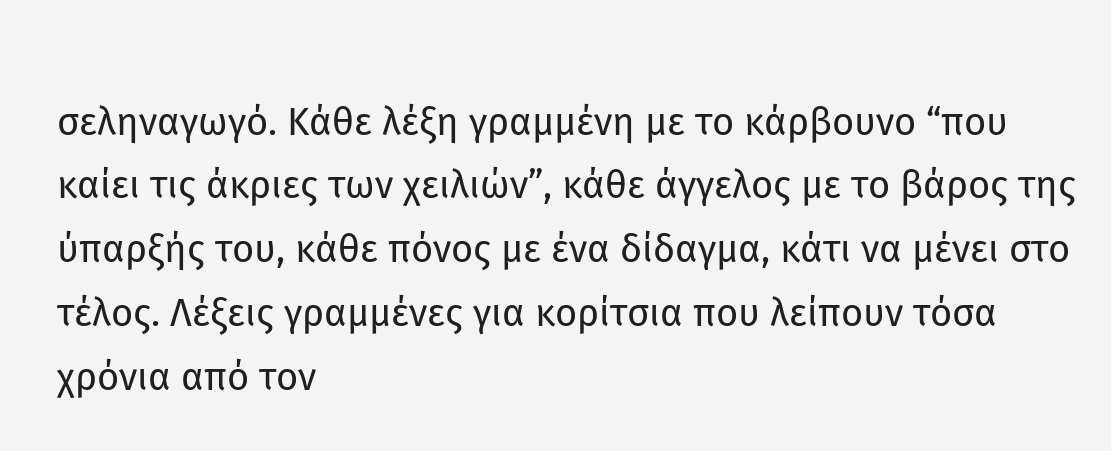σεληναγωγό. Κάθε λέξη γραμμένη με το κάρβουνο “που καίει τις άκριες των χειλιών”, κάθε άγγελος με το βάρος της ύπαρξής του, κάθε πόνος με ένα δίδαγμα, κάτι να μένει στο τέλος. Λέξεις γραμμένες για κορίτσια που λείπουν τόσα χρόνια από τον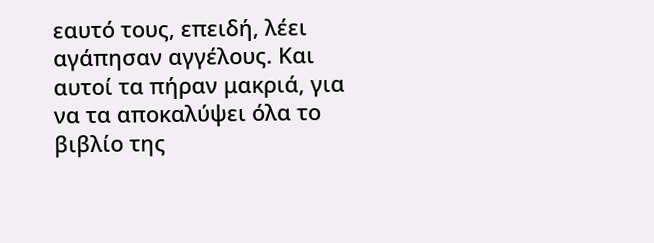εαυτό τους, επειδή, λέει αγάπησαν αγγέλους. Και αυτοί τα πήραν μακριά, για να τα αποκαλύψει όλα το βιβλίο της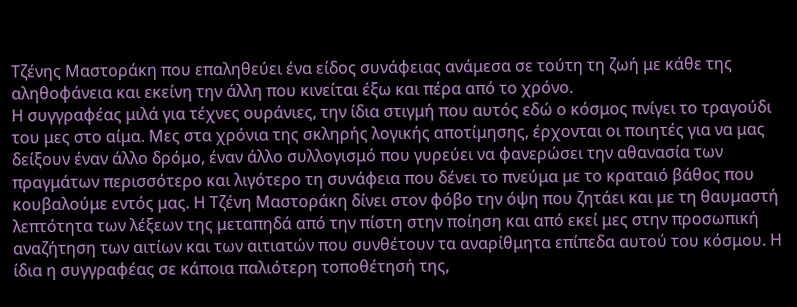Τζένης Μαστοράκη που επαληθεύει ένα είδος συνάφειας ανάμεσα σε τούτη τη ζωή με κάθε της αληθοφάνεια και εκείνη την άλλη που κινείται έξω και πέρα από το χρόνο.
Η συγγραφέας μιλά για τέχνες ουράνιες, την ίδια στιγμή που αυτός εδώ ο κόσμος πνίγει το τραγούδι του μες στο αίμα. Μες στα χρόνια της σκληρής λογικής αποτίμησης, έρχονται οι ποιητές για να μας δείξουν έναν άλλο δρόμο, έναν άλλο συλλογισμό που γυρεύει να φανερώσει την αθανασία των πραγμάτων περισσότερο και λιγότερο τη συνάφεια που δένει το πνεύμα με το κραταιό βάθος που κουβαλούμε εντός μας. Η Τζένη Μαστοράκη δίνει στον φόβο την όψη που ζητάει και με τη θαυμαστή λεπτότητα των λέξεων της μεταπηδά από την πίστη στην ποίηση και από εκεί μες στην προσωπική αναζήτηση των αιτίων και των αιτιατών που συνθέτουν τα αναρίθμητα επίπεδα αυτού του κόσμου. Η ίδια η συγγραφέας σε κάποια παλιότερη τοποθέτησή της,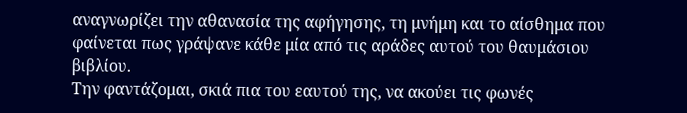αναγνωρίζει την αθανασία της αφήγησης, τη μνήμη και το αίσθημα που φαίνεται πως γράψανε κάθε μία από τις αράδες αυτού του θαυμάσιου βιβλίου.
Την φαντάζομαι, σκιά πια του εαυτού της, να ακούει τις φωνές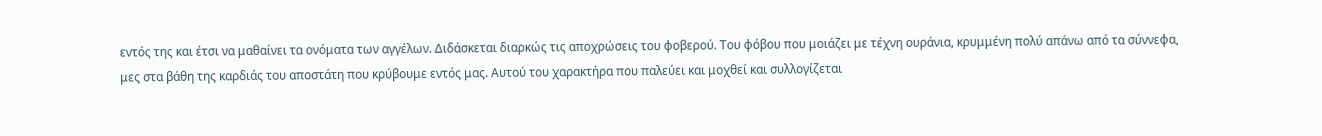εντός της και έτσι να μαθαίνει τα ονόματα των αγγέλων. Διδάσκεται διαρκώς τις αποχρώσεις του φοβερού. Του φόβου που μοιάζει με τέχνη ουράνια, κρυμμένη πολύ απάνω από τα σύννεφα, μες στα βάθη της καρδιάς του αποστάτη που κρύβουμε εντός μας. Αυτού του χαρακτήρα που παλεύει και μοχθεί και συλλογίζεται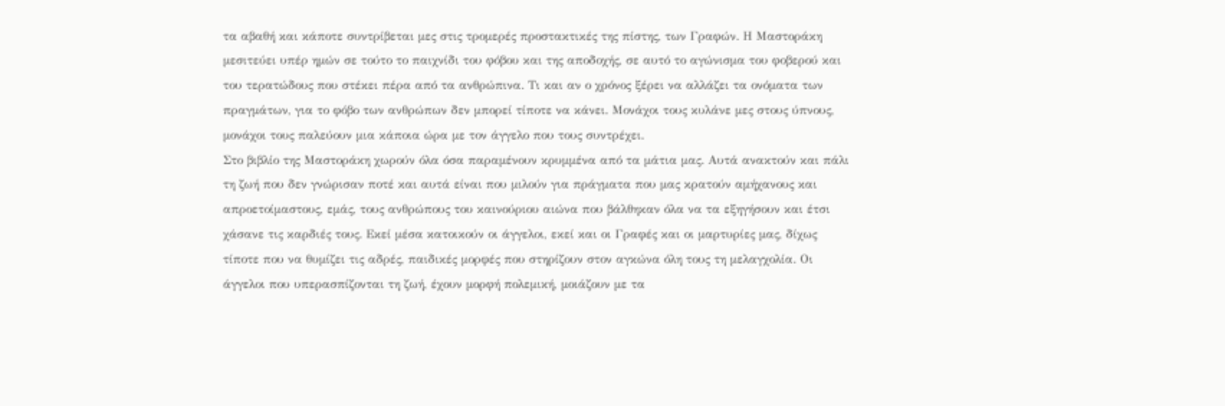τα αβαθή και κάποτε συντρίβεται μες στις τρομερές προστακτικές της πίστης, των Γραφών. Η Μαστοράκη μεσιτεύει υπέρ ημών σε τούτο το παιχνίδι του φόβου και της αποδοχής, σε αυτό το αγώνισμα του φοβερού και του τερατώδους που στέκει πέρα από τα ανθρώπινα. Τι και αν ο χρόνος ξέρει να αλλάζει τα ονόματα των πραγμάτων, για το φόβο των ανθρώπων δεν μπορεί τίποτε να κάνει. Μονάχοι τους κυλάνε μες στους ύπνους, μονάχοι τους παλεύουν μια κάποια ώρα με τον άγγελο που τους συντρέχει.
Στο βιβλίο της Μαστοράκη χωρούν όλα όσα παραμένουν κρυμμένα από τα μάτια μας. Αυτά ανακτούν και πάλι τη ζωή που δεν γνώρισαν ποτέ και αυτά είναι που μιλούν για πράγματα που μας κρατούν αμήχανους και απροετοίμαστους, εμάς, τους ανθρώπους του καινούριου αιώνα που βάλθηκαν όλα να τα εξηγήσουν και έτσι χάσανε τις καρδιές τους. Εκεί μέσα κατοικούν οι άγγελοι, εκεί και οι Γραφές και οι μαρτυρίες μας, δίχως τίποτε που να θυμίζει τις αδρές, παιδικές μορφές που στηρίζουν στον αγκώνα όλη τους τη μελαγχολία. Οι άγγελοι που υπερασπίζονται τη ζωή, έχουν μορφή πολεμική, μοιάζουν με τα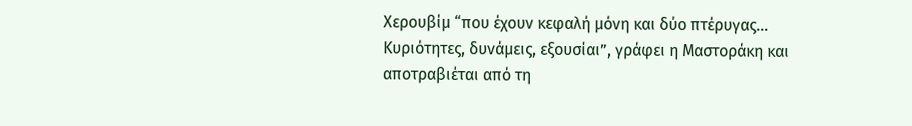Χερουβίμ “που έχουν κεφαλή μόνη και δύο πτέρυγας… Κυριότητες, δυνάμεις, εξουσίαι”, γράφει η Μαστοράκη και αποτραβιέται από τη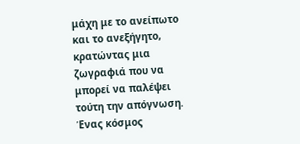μάχη με το ανείπωτο και το ανεξήγητο, κρατώντας μια ζωγραφιά που να μπορεί να παλέψει τούτη την απόγνωση. Ένας κόσμος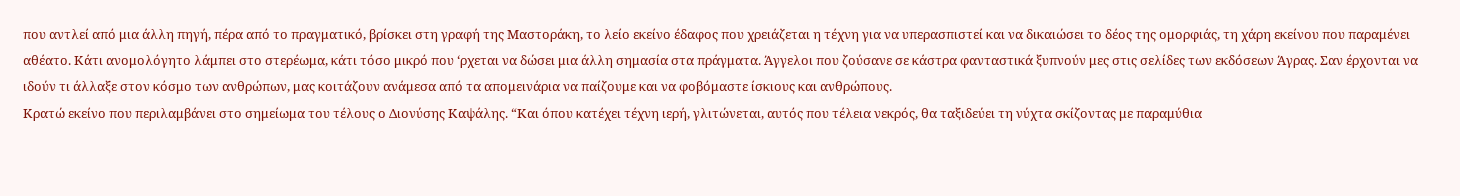που αντλεί από μια άλλη πηγή, πέρα από το πραγματικό, βρίσκει στη γραφή της Μαστοράκη, το λείο εκείνο έδαφος που χρειάζεται η τέχνη για να υπερασπιστεί και να δικαιώσει το δέος της ομορφιάς, τη χάρη εκείνου που παραμένει αθέατο. Κάτι ανομολόγητο λάμπει στο στερέωμα, κάτι τόσο μικρό που ‘ρχεται να δώσει μια άλλη σημασία στα πράγματα. Άγγελοι που ζούσανε σε κάστρα φανταστικά ξυπνούν μες στις σελίδες των εκδόσεων Άγρας. Σαν έρχονται να ιδούν τι άλλαξε στον κόσμο των ανθρώπων, μας κοιτάζουν ανάμεσα από τα απομεινάρια να παίζουμε και να φοβόμαστε ίσκιους και ανθρώπους.
Κρατώ εκείνο που περιλαμβάνει στο σημείωμα του τέλους ο Διονύσης Καψάλης. “Και όπου κατέχει τέχνη ιερή, γλιτώνεται, αυτός που τέλεια νεκρός, θα ταξιδεύει τη νύχτα σκίζοντας με παραμύθια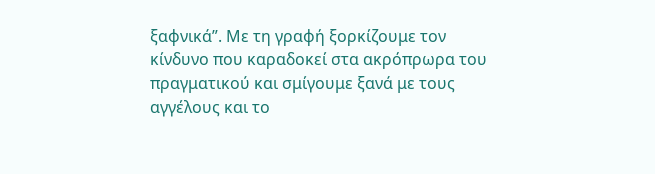ξαφνικά”. Με τη γραφή ξορκίζουμε τον κίνδυνο που καραδοκεί στα ακρόπρωρα του πραγματικού και σμίγουμε ξανά με τους αγγέλους και το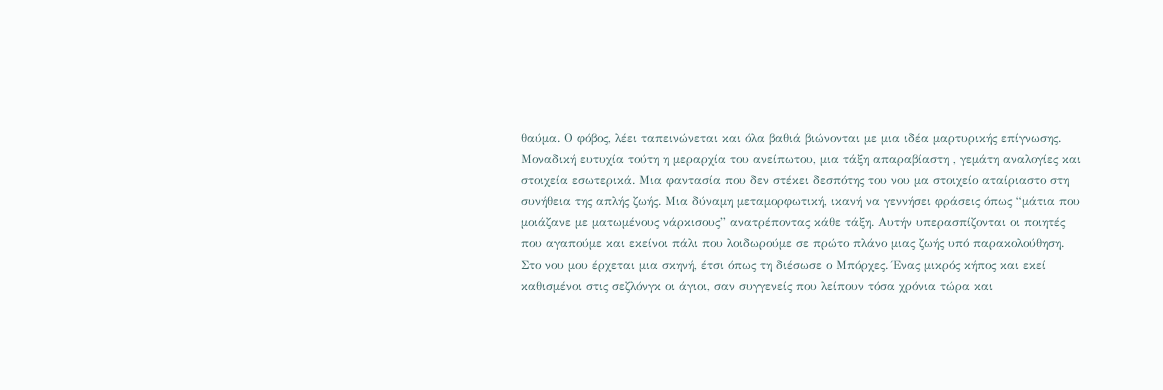θαύμα. Ο φόβος, λέει ταπεινώνεται και όλα βαθιά βιώνονται με μια ιδέα μαρτυρικής επίγνωσης. Μοναδική ευτυχία τούτη η μεραρχία του ανείπωτου, μια τάξη απαραβίαστη , γεμάτη αναλογίες και στοιχεία εσωτερικά. Μια φαντασία που δεν στέκει δεσπότης του νου μα στοιχείο αταίριαστο στη συνήθεια της απλής ζωής. Μια δύναμη μεταμορφωτική, ικανή να γεννήσει φράσεις όπως “μάτια που μοιάζανε με ματωμένους νάρκισους” ανατρέποντας κάθε τάξη. Αυτήν υπερασπίζονται οι ποιητές που αγαπούμε και εκείνοι πάλι που λοιδωρούμε σε πρώτο πλάνο μιας ζωής υπό παρακολούθηση.
Στο νου μου έρχεται μια σκηνή, έτσι όπως τη διέσωσε ο Μπόρχες. Ένας μικρός κήπος και εκεί καθισμένοι στις σεζλόνγκ οι άγιοι, σαν συγγενείς που λείπουν τόσα χρόνια τώρα και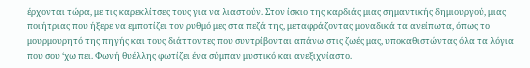έρχονται τώρα, με τις καρεκλίτσες τους για να λιαστούν. Στον ίσκιο της καρδιάς μιας σημαντικής δημιουργού, μιας ποιήτριας που ήξερε να εμποτίζει τον ρυθμό μες στα πεζά της, μεταφράζοντας μοναδικά τα ανείπωτα, όπως το μουρμουρητό της πηγής και τους διάττοντες που συντρίβονται απάνω στις ζωές μας, υποκαθιστώντας όλα τα λόγια που σου ‘χω πει. Φωνή θυέλλης φωτίζει ένα σύμπαν μυστικό και ανεξιχνίαστο.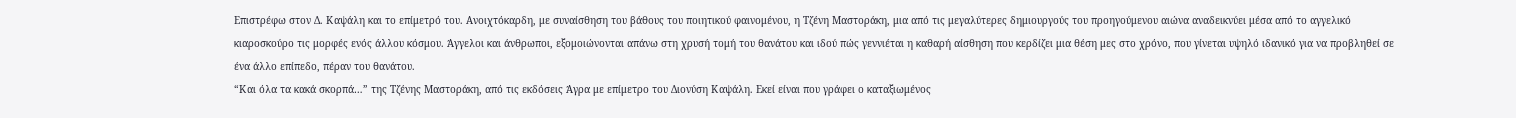Επιστρέφω στον Δ. Καψάλη και το επίμετρό του. Ανοιχτόκαρδη, με συναίσθηση του βάθους του ποιητικού φαινομένου, η Τζένη Μαστοράκη, μια από τις μεγαλύτερες δημιουργούς του προηγούμενου αιώνα αναδεικνύει μέσα από το αγγελικό κιαροσκούρο τις μορφές ενός άλλου κόσμου. Άγγελοι και άνθρωποι, εξομοιώνονται απάνω στη χρυσή τομή του θανάτου και ιδού πώς γεννιέται η καθαρή αίσθηση που κερδίζει μια θέση μες στο χρόνο, που γίνεται υψηλό ιδανικό για να προβληθεί σε ένα άλλο επίπεδο, πέραν του θανάτου.
“Και όλα τα κακά σκορπά…” της Τζένης Μαστοράκη, από τις εκδόσεις Άγρα με επίμετρο του Διονύση Καψάλη. Εκεί είναι που γράφει ο καταξιωμένος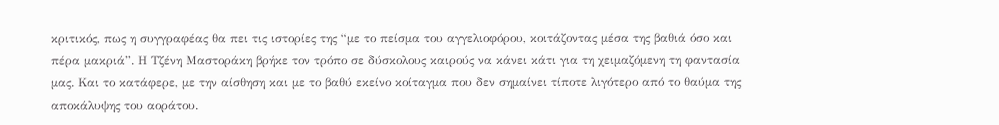κριτικός, πως η συγγραφέας θα πει τις ιστορίες της “με το πείσμα του αγγελιοφόρου, κοιτάζοντας μέσα της βαθιά όσο και πέρα μακριά”. Η Τζένη Μαστοράκη βρήκε τον τρόπο σε δύσκολους καιρούς να κάνει κάτι για τη χειμαζόμενη τη φαντασία μας. Και το κατάφερε, με την αίσθηση και με το βαθύ εκείνο κοίταγμα που δεν σημαίνει τίποτε λιγότερο από το θαύμα της αποκάλυψης του αοράτου.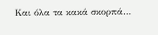Και όλα τα κακά σκορπά…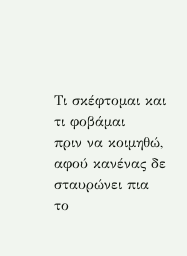Τι σκέφτομαι και τι φοβάμαι
πριν να κοιμηθώ,
αφού κανένας δε σταυρώνει πια
το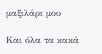μαξιλάρι μου

Και όλα τα κακά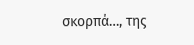σκορπά…, της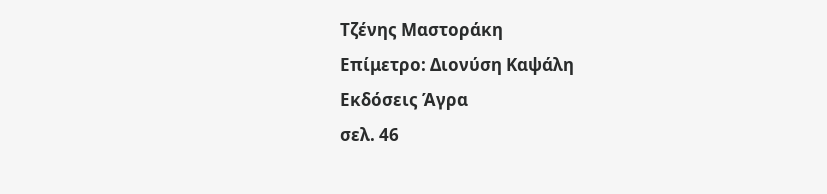Τζένης Μαστοράκη
Επίμετρο: Διονύση Καψάλη
Εκδόσεις Άγρα
σελ. 46